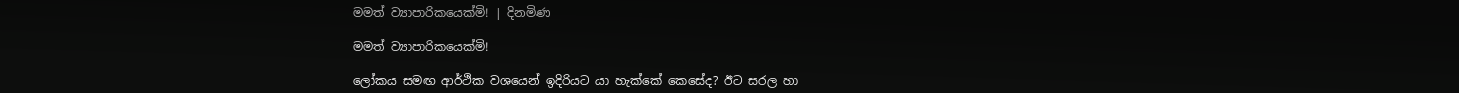මමත් ව්‍යාපාරිකයෙක්මි! | දිනමිණ

මමත් ව්‍යාපාරිකයෙක්මි!

ලෝකය සමඟ ආර්ථික වශයෙන් ඉදිරියට යා හැක්කේ කෙසේද? ඊට සරල හා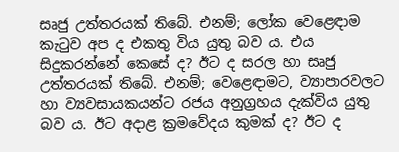සෘජු උත්තරයක් තිබේ. එනම්; ලෝක වෙළෙඳාම කැටුව අප ද එකතු විය යුතු බව ය. එය සිදුකරන්නේ කෙසේ ද? ඊට ද සරල හා සෘජු උත්තරයක් තිබේ. එනම්; වෙළෙඳාමට, ව්‍යාපාරවලට හා ව්‍යවසායකයන්ට රජය අනුග්‍රහය දැක්විය යුතු බව ය. ඊට අදාළ ක්‍රමවේදය කුමක් ද? ඊට ද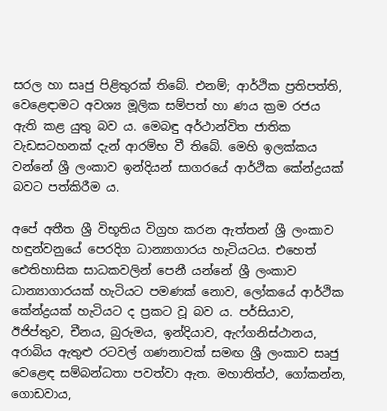සරල හා සෘජු පිළිතුරක් තිබේ. එනම්; ආර්ථික ප්‍රතිපත්ති, වෙළෙඳාමට අවශ්‍ය මූලික සම්පත් හා ණය ක්‍රම රජය ඇති කළ යුතු බව ය. මෙබඳු අර්ථාන්විත ජාතික වැඩසටහනක් දැන් ආරම්භ වී තිබේ. මෙහි ඉලක්කය වන්නේ ශ්‍රී ලංකාව ඉන්දියන් සාගරයේ ආර්ථික කේන්ද්‍රයක් බවට පත්කිරීම ය.

අපේ අතීත ශ්‍රී විභූතිය විග්‍රහ කරන ඇත්තන් ශ්‍රී ලංකාව හඳුන්වනුයේ පෙරදිග ධාන්‍යාගාරය හැටියටය. එහෙත් ඓතිහාසික සාධකවලින් පෙනී යන්නේ ශ්‍රී ලංකාව ධාන්‍යාගාරයක් හැටියට පමණක් නොව, ලෝකයේ ආර්ථික කේන්ද්‍රයක් හැටියට ද ප්‍රකට වූ බව ය. පර්සියාව, ඊජිප්තුව, චීනය, බුරුමය, ඉන්දියාව, ඇෆ්ගනිස්ථානය, අරාබිය ඇතුළු රටවල් ගණනාවක් සමඟ ශ්‍රී ලංකාව සෘජු වෙළෙඳ සම්බන්ධතා පවත්වා ඇත. මහාතිත්ථ, ගෝකන්න, ගොඩවාය,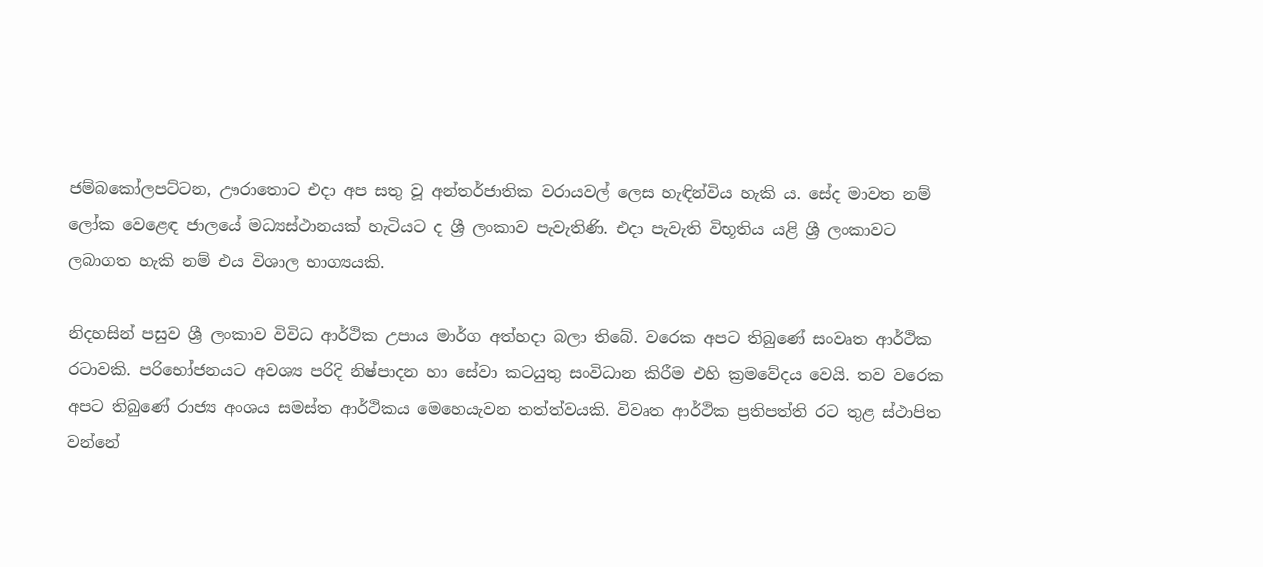ජම්බකෝලපට්ටන, ඌරාතොට එදා අප සතු වූ අන්තර්ජාතික වරායවල් ලෙස හැඳින්විය හැකි ය. සේද මාවත නම් ලෝක වෙළෙඳ ජාලයේ මධ්‍යස්ථානයක් හැටියට ද ශ්‍රී ලංකාව පැවැතිණි. එදා පැවැති විභූතිය යළි ශ්‍රී ලංකාවට ලබාගත හැකි නම් එය විශාල භාග්‍යයකි.

නිදහසින් පසුව ශ්‍රී ලංකාව විවිධ ආර්ථික උපාය මාර්ග අත්හදා බලා තිබේ. වරෙක අපට තිබුණේ සංවෘත ආර්ථික රටාවකි. පරිභෝජනයට අවශ්‍ය පරිදි නිෂ්පාදන හා සේවා කටයුතු සංවිධාන කිරීම එහි ක්‍රමවේදය වෙයි. තව වරෙක අපට තිබුණේ රාජ්‍ය අංශය සමස්ත ආර්ථිකය මෙහෙයැවන තත්ත්වයකි. විවෘත ආර්ථික ප්‍රතිපත්ති රට තුළ ස්ථාපිත වන්නේ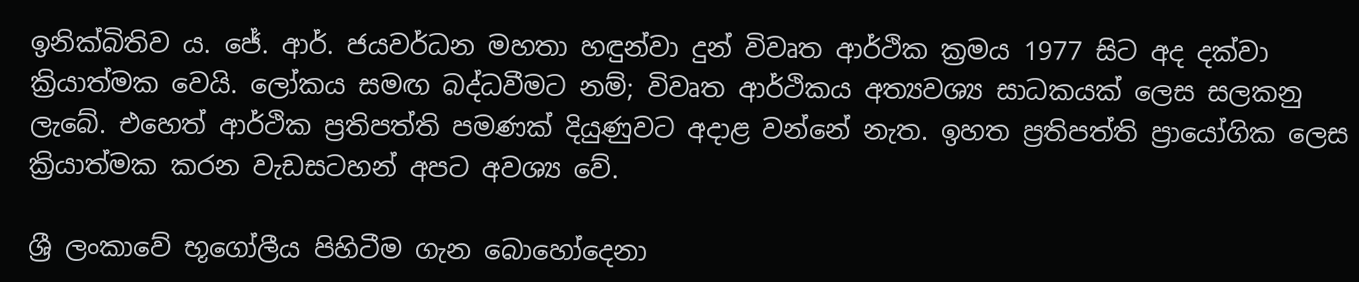ඉනික්බිතිව ය. ජේ. ආර්. ජයවර්ධන මහතා හඳුන්වා දුන් විවෘත ආර්ථික ක්‍රමය 1977 සිට අද දක්වා ක්‍රියාත්මක වෙයි. ලෝකය සමඟ බද්ධවීමට නම්; විවෘත ආර්ථිකය අත්‍යවශ්‍ය සාධකයක් ලෙස සලකනු ලැබේ. එහෙත් ආර්ථික ප්‍රතිපත්ති පමණක් දියුණුවට අදාළ වන්නේ නැත. ඉහත ප්‍රතිපත්ති ප්‍රායෝගික ලෙස ක්‍රියාත්මක කරන වැඩසටහන් අපට අවශ්‍ය වේ.

ශ්‍රී ලංකාවේ භූගෝලීය පිහිටීම ගැන බොහෝදෙනා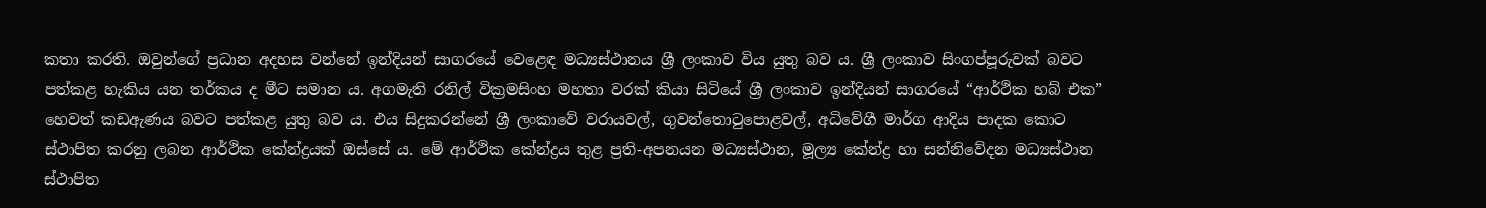කතා කරති. ඔවුන්ගේ ප්‍රධාන අදහස වන්නේ ඉන්දියන් සාගරයේ වෙළෙඳ මධ්‍යස්ථානය ශ්‍රී ලංකාව විය යුතු බව ය. ශ්‍රී ලංකාව සිංගප්පූරුවක් බවට පත්කළ හැකිය යන තර්කය ද මීට සමාන ය. අගමැති රනිල් වික්‍රමසිංහ මහතා වරක් කියා සිටියේ ශ්‍රී ලංකාව ඉන්දියන් සාගරයේ “ආර්ථික හබ් එක” හෙවත් කඩඇණය බවට පත්කළ යුතු බව ය. එය සිදුකරන්නේ ශ්‍රී ලංකාවේ වරායවල්, ගුවන්තොටුපොළවල්, අධිවේගී මාර්ග ආදිය පාදක කොට ස්ථාපිත කරනු ලබන ආර්ථික කේන්ද්‍රයක් ඔස්සේ ය. මේ ආර්ථික කේන්ද්‍රය තුළ ප්‍රති-අපනයන මධ්‍යස්ථාන, මූල්‍ය කේන්ද්‍ර හා සන්නිවේදන මධ්‍යස්ථාන ස්ථාපිත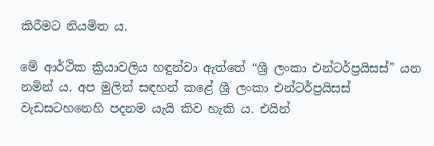කිරීමට නියමිත ය.

මේ ආර්ථික ක්‍රියාවලිය හඳුන්වා ඇත්තේ “ශ්‍රී ලංකා එන්ටර්ප්‍රයිසස්” යන නමින් ය. අප මුලින් සඳහන් කළේ ශ්‍රී ලංකා එන්ටර්ප්‍රයිසස් වැඩසටහනෙහි පදනම යැයි කිව හැකි ය. එයින්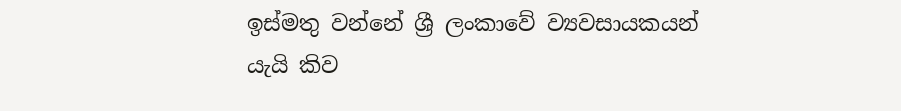ඉස්මතු වන්නේ ශ්‍රී ලංකාවේ ව්‍යවසායකයන් යැයි කිව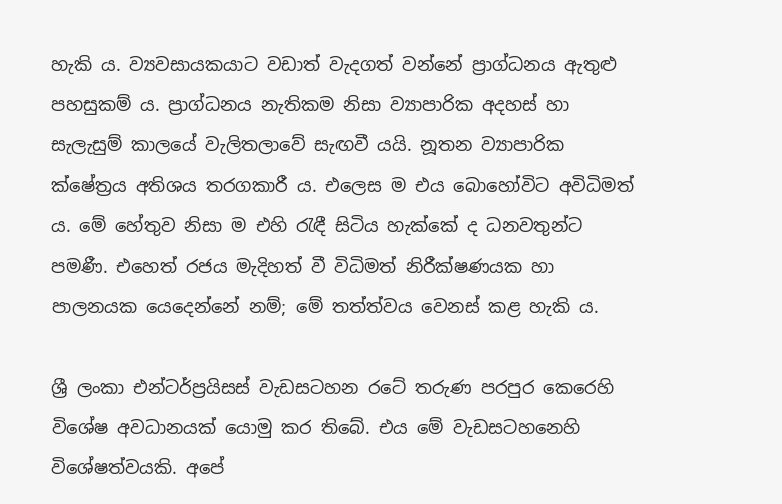හැකි ය. ව්‍යවසායකයාට වඩාත් වැදගත් වන්නේ ප්‍රාග්ධනය ඇතුළු පහසුකම් ය. ප්‍රාග්ධනය නැතිකම නිසා ව්‍යාපාරික අදහස් හා සැලැසුම් කාලයේ වැලිතලාවේ සැඟවී යයි. නූතන ව්‍යාපාරික ක්ෂේත්‍රය අතිශය තරගකාරී ය. එලෙස ම එය බොහෝවිට අවිධිමත් ය. මේ හේතුව නිසා ම එහි රැඳී සිටිය හැක්කේ ද ධනවතුන්ට පමණී. එහෙත් රජය මැදිහත් වී විධිමත් නිරීක්ෂණයක හා පාලනයක යෙදෙන්නේ නම්; මේ තත්ත්වය වෙනස් කළ හැකි ය.

ශ්‍රී ලංකා එන්ටර්ප්‍රයිසස් වැඩසටහන රටේ තරුණ පරපුර කෙරෙහි විශේෂ අවධානයක් යොමු කර තිබේ. එය මේ වැඩසටහනෙහි විශේෂත්වයකි. අපේ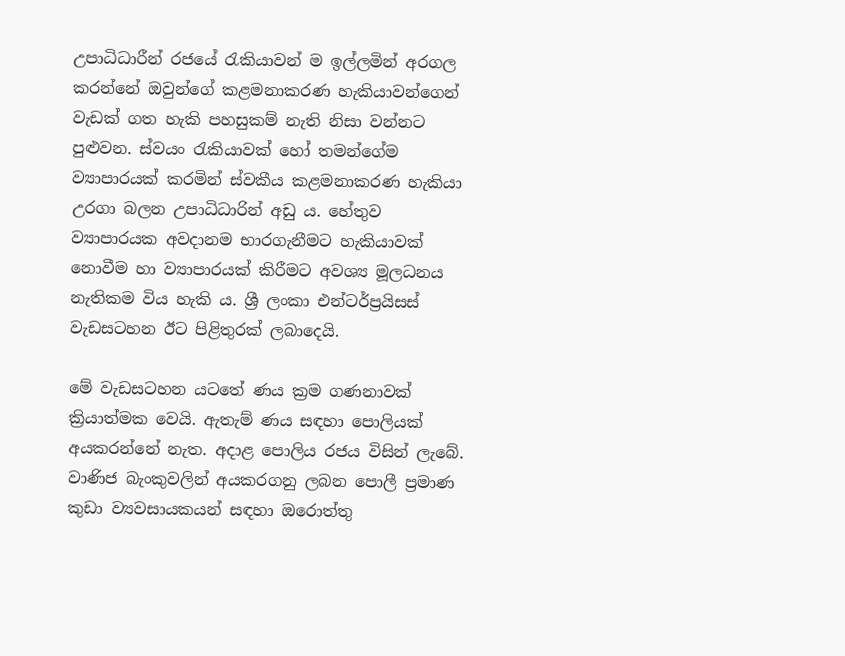උපාධිධාරීන් රජයේ රැකියාවන් ම ඉල්ලමින් අරගල කරන්නේ ඔවුන්ගේ කළමනාකරණ හැකියාවන්ගෙන් වැඩක් ගත හැකි පහසුකම් නැති නිසා වන්නට පුළුවන. ස්වයං රැකියාවක් හෝ තමන්ගේම ව්‍යාපාරයක් කරමින් ස්වකීය කළමනාකරණ හැකියා උරගා බලන උපාධිධාරින් අඩු ය. හේතුව ව්‍යාපාරයක අවදානම භාරගැනීමට හැකියාවක් නොවීම හා ව්‍යාපාරයක් කිරීමට අවශ්‍ය මූලධනය නැතිකම විය හැකි ය. ශ්‍රී ලංකා එන්ටර්ප්‍රයිසස් වැඩසටහන ඊට පිළිතුරක් ලබාදෙයි.

මේ වැඩසටහන යටතේ ණය ක්‍රම ගණනාවක් ක්‍රියාත්මක වෙයි. ඇතැම් ණය සඳහා පොලියක් අයකරන්නේ නැත. අදාළ පොලිය රජය විසින් ලැබේ. වාණිජ බැංකුවලින් අයකරගනු ලබන පොලී ප්‍රමාණ කුඩා ව්‍යවසායකයන් සඳහා ඔරොත්තු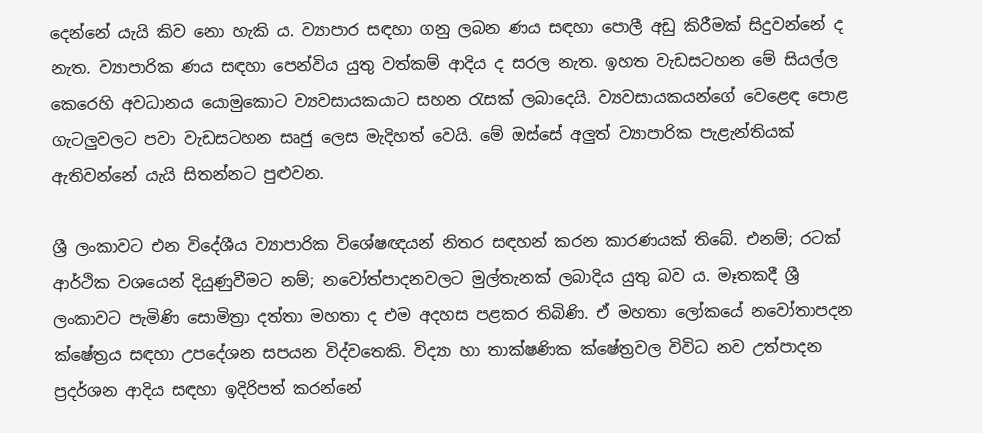දෙන්නේ යැයි කිව නො හැකි ය. ව්‍යාපාර සඳහා ගනු ලබන ණය සඳහා පොලී අඩු කිරීමක් සිදුවන්නේ ද නැත. ව්‍යාපාරික ණය සඳහා පෙන්විය යුතු වත්කම් ආදිය ද සරල නැත. ඉහත වැඩසටහන මේ සියල්ල කෙරෙහි අවධානය යොමුකොට ව්‍යවසායකයාට සහන රැසක් ලබාදෙයි. ව්‍යවසායකයන්ගේ වෙළෙඳ පොළ ගැටලුවලට පවා වැඩසටහන සෘජු ලෙස මැදිහත් වෙයි. මේ ඔස්සේ අලුත් ව්‍යාපාරික පැළැන්තියක් ඇතිවන්නේ යැයි සිතන්නට පුළුවන.

ශ්‍රී ලංකාවට එන විදේශීය ව්‍යාපාරික විශේෂඥයන් නිතර සඳහන් කරන කාරණයක් තිබේ. එනම්; රටක් ආර්ථික වශයෙන් දියුණුවීමට නම්; නවෝත්පාදනවලට මුල්තැනක් ලබාදිය යුතු බව ය. මෑතකදී ශ්‍රී ලංකාවට පැමිණි සොමිත්‍රා දත්තා මහතා ද එම අදහස පළකර තිබිණි. ඒ මහතා ලෝ‍‍කයේ නවෝතාපදන ක්ෂේත්‍රය සඳහා උපදේශන සපයන විද්වතෙකි. විද්‍යා හා තාක්ෂණික ක්ෂේත්‍රවල විවිධ නව උත්පාදන ප්‍රදර්ශන ආදිය සඳහා ඉදිරිපත් කරන්නේ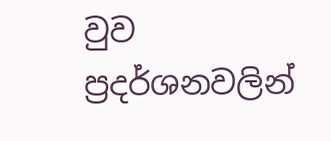වුව ප්‍රදර්ශනවලින්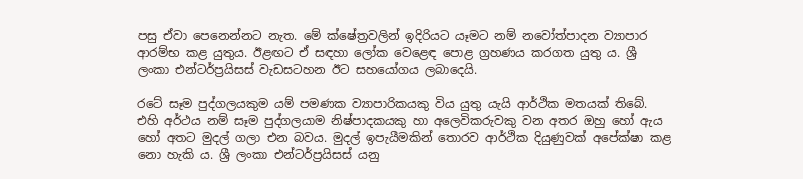පසු ඒවා පෙනෙන්නට නැත. මේ ක්ෂේත්‍රවලින් ඉදිරියට යෑමට නම් නවෝත්පාදන ව්‍යාපාර ආරම්භ කළ යුතුය. ඊළඟට ඒ සඳහා ලෝක වෙළෙඳ පොළ ග්‍රහණය කරගත යුතු ය. ශ්‍රී ලංකා එන්ටර්ප්‍රයිසස් වැඩසටහන ඊට සහයෝගය ලබාදෙයි.

රටේ සෑම පුද්ගලයකුම යම් පමණක ව්‍යාපාරිකයකු විය යුතු යැයි ආර්ථික මතයක් තිබේ. එහි අර්ථය නම් සෑම පුද්ගලයාම නිෂ්පාදකයකු හා අලෙවිකරුවකු වන අතර ඔහු හෝ ඇය හෝ අතට මුදල් ගලා එන බවය. මුදල් ඉපැයීමකින් තොරව ආර්ථික දියුණුවක් අපේක්ෂා කළ නො හැකි ය. ශ්‍රී ලංකා එන්ටර්ප්‍රයිසස් යනු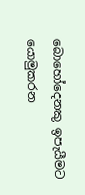බොහෝදෙනකු ඉපැයීමට යොමුකරන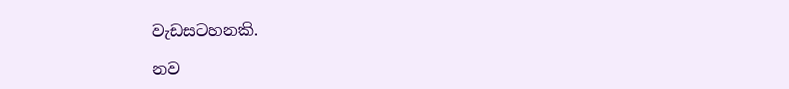වැඩසටහනකි.

නව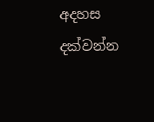අදහස දක්වන්න